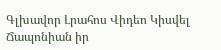Գլխավոր Լրահոս Վիդեո Կիսվել
Ճապոնիան իր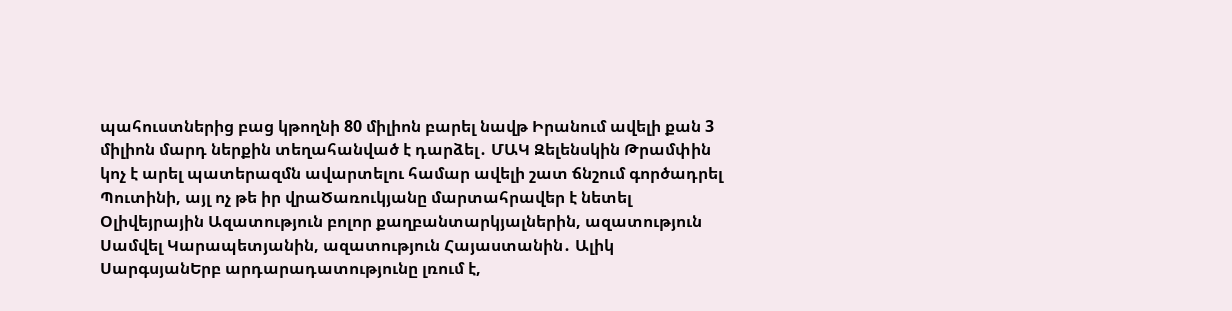պահուստներից բաց կթողնի 80 միլիոն բարել նավթ Իրանում ավելի քան 3 միլիոն մարդ ներքին տեղահանված է դարձել․ ՄԱԿ Զելենսկին Թրամփին կոչ է արել պատերազմն ավարտելու համար ավելի շատ ճնշում գործադրել Պուտինի, այլ ոչ թե իր վրաԾառուկյանը մարտահրավեր է նետել Օլիվեյրային Ազատություն բոլոր քաղբանտարկյալներին, ազատություն Սամվել Կարապետյանին, ազատություն Հայաստանին․ Ալիկ ՍարգսյանԵրբ արդարադատությունը լռում է,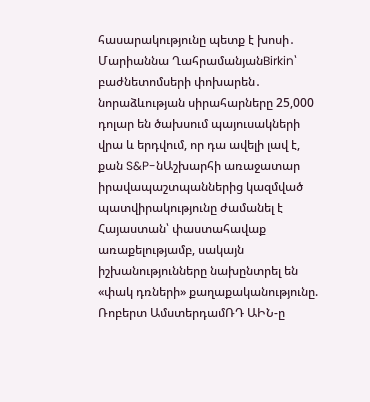հասարակությունը պետք է խոսի․ Մարիաննա ՂահրամանյանBirkin՝ բաժնետոմսերի փոխարեն․ նորաձևության սիրահարները 25,000 դոլար են ծախսում պայուսակների վրա և երդվում, որ դա ավելի լավ է, քան S&P-նԱշխարհի առաջատար իրավապաշտպաններից կազմված պատվիրակությունը ժամանել է Հայաստան՝ փաստահավաք առաքելությամբ, սակայն իշխանությունները նախընտրել են «փակ դռների» քաղաքականությունը. Ռոբերտ ԱմստերդամՌԴ ԱԻՆ-ը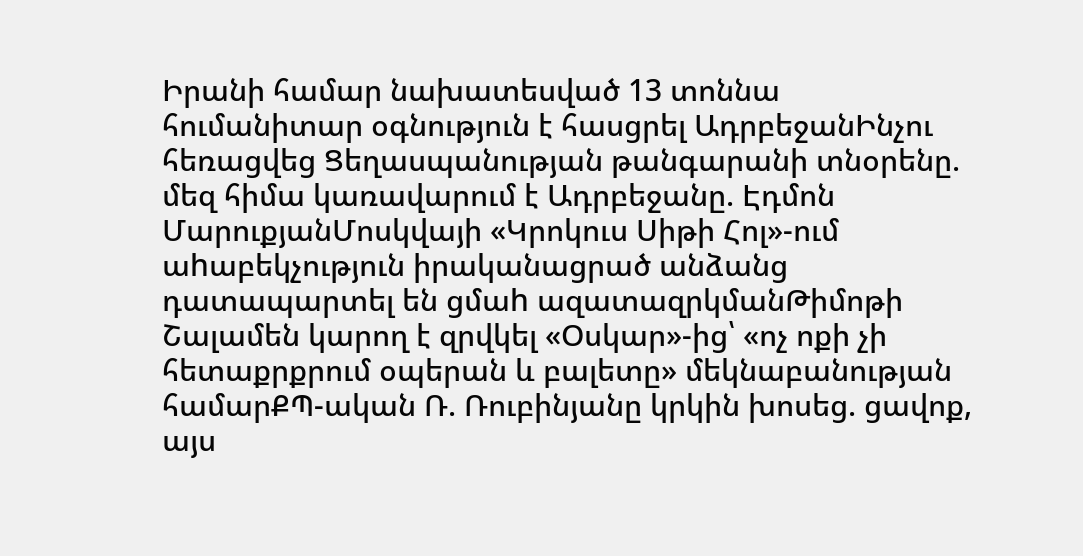Իրանի համար նախատեսված 13 տոննա հումանիտար օգնություն է հասցրել ԱդրբեջանԻնչու հեռացվեց Ցեղասպանության թանգարանի տնօրենը. մեզ հիմա կառավարում է Ադրբեջանը. Էդմոն ՄարուքյանՄոսկվայի «Կրոկուս Սիթի Հոլ»-ում աhաբեկչություն իրականացրած անձանց դատապարտել են ցմաh ազատազրկմանԹիմոթի Շալամեն կարող է զրվկել «Օսկար»-ից՝ «ոչ ոքի չի հետաքրքրում օպերան և բալետը» մեկնաբանության համարՔՊ-ական Ռ. Ռուբինյանը կրկին խոսեց. ցավոք, այս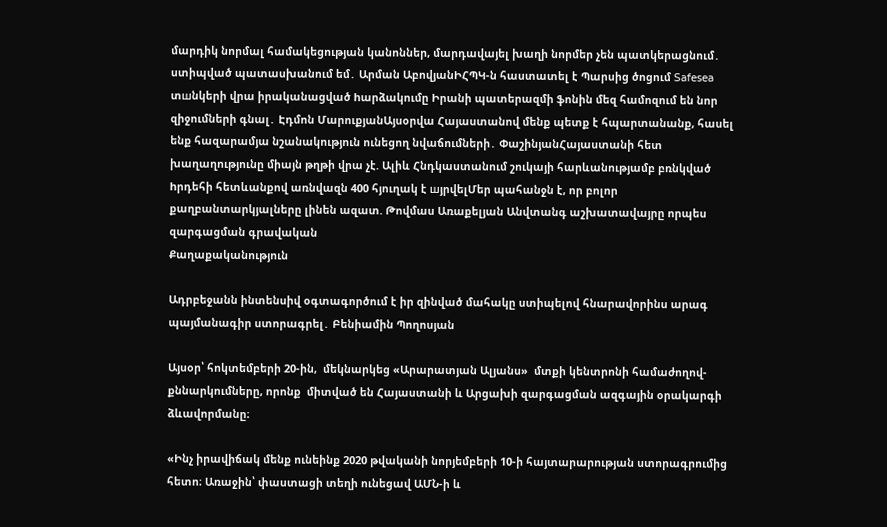մարդիկ նորմալ համակեցության կանոններ, մարդավայել խաղի նորմեր չեն պատկերացնում․ ստիպված պատասխանում եմ․ Արման ԱբովյանԻՀՊԿ-ն հաստատել է Պարսից ծոցում Safesea տшնկերի վրա իրականացված hարձակումը Իրանի պատերազմի ֆոնին մեզ համոզում են նոր զիջումների գնալ․ Էդմոն ՄարուքյանԱյսօրվա Հայաստանով մենք պետք է հպարտանանք, հասել ենք հազարամյա նշանակություն ունեցող նվաճումների․ ՓաշինյանՀայաստանի հետ խաղաղությունը միայն թղթի վրա չէ. Ալիև Հնդկաստանում շուկայի հարևանությամբ բռնկված hրդեհի հետևանքով առնվազն 400 հյուղակ է шյրվելՄեր պահանջն է, որ բոլոր քաղբանտարկյալները լինեն ազատ. Թովմաս Առաքելյան Անվտանգ աշխատավայրը որպես զարգացման գրավական
Քաղաքականություն

Ադրբեջանն ինտենսիվ օգտագործում է իր զինված մահակը ստիպելով հնարավորինս արագ պայմանագիր ստորագրել․ Բենիամին Պողոսյան

Այսօր՝ հոկտեմբերի 20-ին,  մեկնարկեց «Արարատյան Ալյանս»  մտքի կենտրոնի համաժողով-քննարկումները, որոնք  միտված են Հայաստանի և Արցախի զարգացման ազգային օրակարգի ձևավորմանը։

«Ինչ իրավիճակ մենք ունեինք 2020 թվականի նորյեմբերի 10-ի հայտարարության ստորագրումից հետո։ Առաջին՝ փաստացի տեղի ունեցավ ԱՄՆ-ի և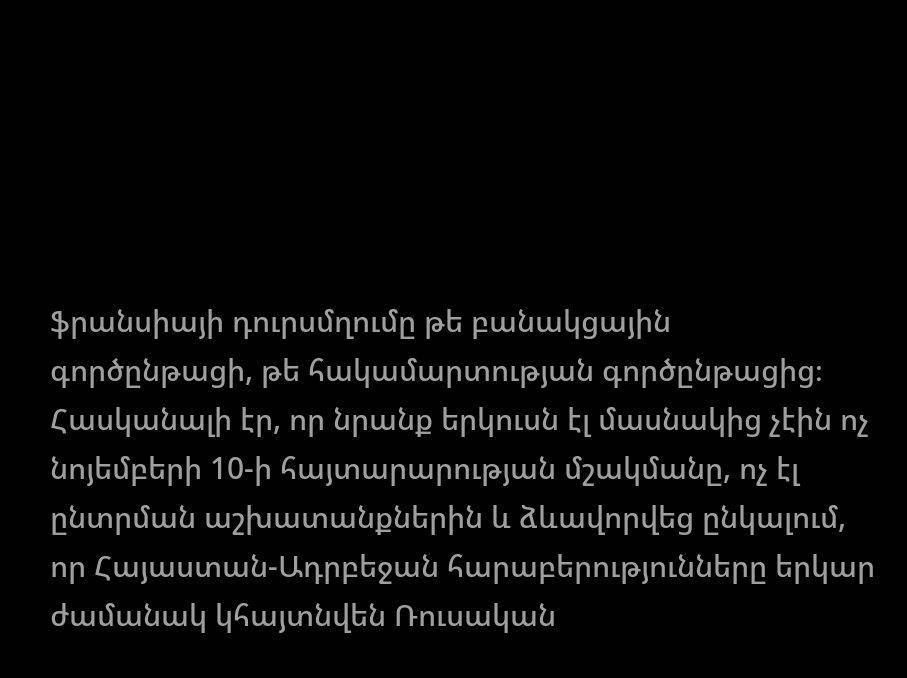ֆրանսիայի դուրսմղումը թե բանակցային գործընթացի, թե հակամարտության գործընթացից։ Հասկանալի էր, որ նրանք երկուսն էլ մասնակից չէին ոչ նոյեմբերի 10-ի հայտարարության մշակմանը, ոչ էլ ընտրման աշխատանքներին և ձևավորվեց ընկալում, որ Հայաստան-Ադրբեջան հարաբերությունները երկար ժամանակ կհայտնվեն Ռուսական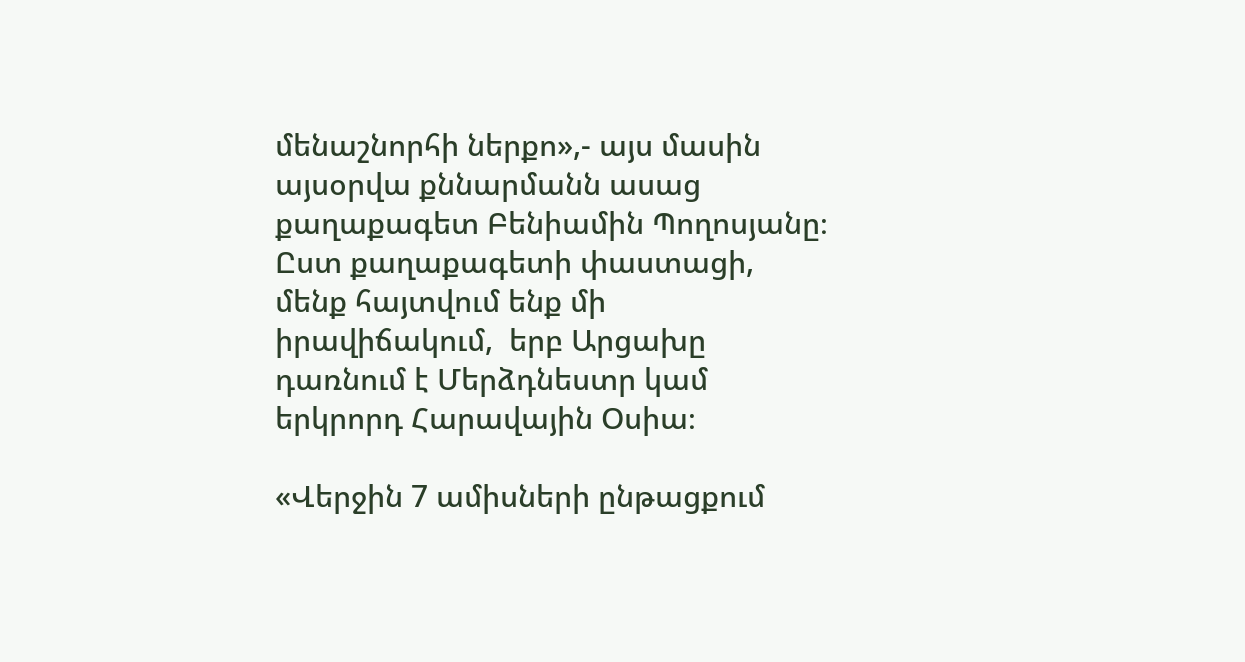մենաշնորհի ներքո»,- այս մասին այսօրվա քննարմանն ասաց քաղաքագետ Բենիամին Պողոսյանը։ Ըստ քաղաքագետի փաստացի, մենք հայտվում ենք մի իրավիճակում,  երբ Արցախը դառնում է Մերձդնեստր կամ երկրորդ Հարավային Օսիա։

«Վերջին 7 ամիսների ընթացքում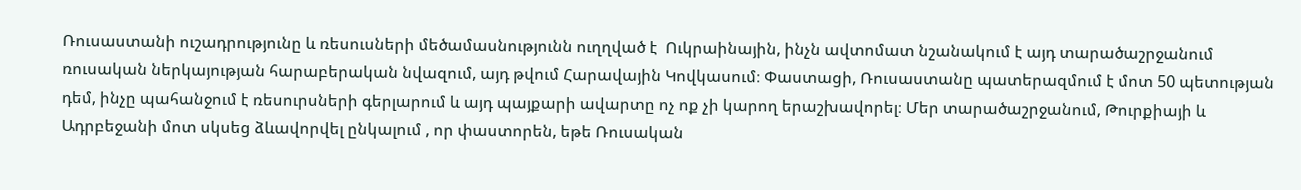Ռուսաստանի ուշադրությունը և ռեսուսների մեծամասնությունն ուղղված է  Ուկրաինային, ինչն ավտոմատ նշանակում է այդ տարածաշրջանում ռուսական ներկայության հարաբերական նվազում, այդ թվում Հարավային Կովկասում։ Փաստացի, Ռուսաստանը պատերազմում է մոտ 50 պետության դեմ, ինչը պահանջում է ռեսուրսների գերլարում և այդ պայքարի ավարտը ոչ ոք չի կարող երաշխավորել։ Մեր տարածաշրջանում, Թուրքիայի և Ադրբեջանի մոտ սկսեց ձևավորվել ընկալում , որ փաստորեն, եթե Ռուսական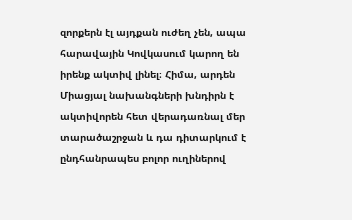զորքերն էլ այդքան ուժեղ չեն, ապա հարավային Կովկասում կարող են իրենք ակտիվ լինել։ Հիմա, արդեն Միացյալ նախանգների խնդիրն է ակտիվորեն հետ վերադառնալ մեր տարածաշրջան և դա դիտարկում է ընդհանրապես բոլոր ուղիներով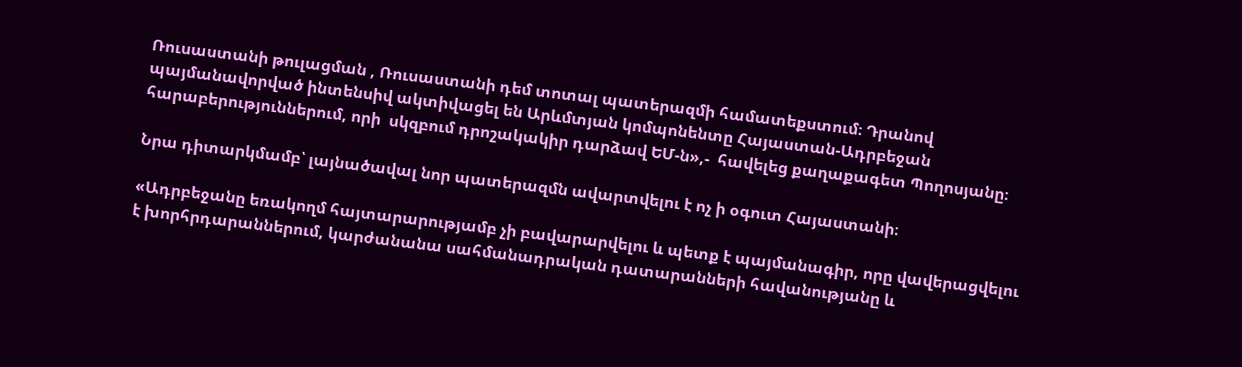Ռուսաստանի թուլացման , Ռուսաստանի դեմ տոտալ պատերազմի համատեքստում։ Դրանով պայմանավորված ինտենսիվ ակտիվացել են Արևմտյան կոմպոնենտը Հայաստան-Ադրբեջան հարաբերություններում, որի  սկզբում դրոշակակիր դարձավ ԵՄ-ն»,-  հավելեց քաղաքագետ Պողոսյանը։

Նրա դիտարկմամբ՝ լայնածավալ նոր պատերազմն ավարտվելու է ոչ ի օգուտ Հայաստանի։

«Ադրբեջանը եռակողմ հայտարարությամբ չի բավարարվելու և պետք է պայմանագիր, որը վավերացվելու է խորհրդարաններում, կարժանանա սահմանադրական դատարանների հավանությանը և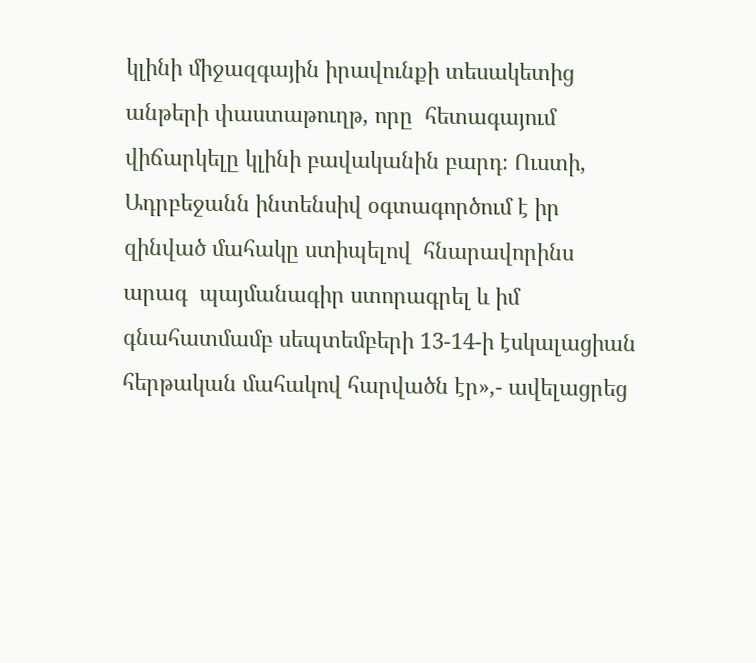կլինի միջազգային իրավունքի տեսակետից անթերի փաստաթուղթ, որը  հետագայում վիճարկելը կլինի բավականին բարդ։ Ուստի, Ադրբեջանն ինտենսիվ օգտագործում է իր զինված մահակը ստիպելով  հնարավորինս արագ  պայմանագիր ստորագրել և իմ գնահատմամբ սեպտեմբերի 13-14-ի էսկալացիան հերթական մահակով հարվածն էր»,- ավելացրեց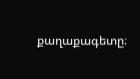քաղաքագետը։